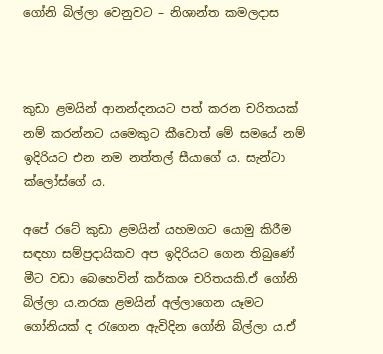ගෝනි බිල්ලා වෙනුවට – නිශාන්ත කමලදාස



කුඩා ළමයින් ආනන්දනයට පත් කරන චරිතයක් නම් කරන්නට යමෙකුට කීවොත් මේ සමයේ නම් ඉදිරියට එන නම නත්තල් සීයාගේ ය. සැන්ටා ක්ලෝස්ගේ ය.

අපේ රටේ කුඩා ළමයින් යහමගට යොමු කිරීම සඳහා සම්ප්‍රදායිකව අප ඉදිරියට ගෙන තිබුණේ මීට වඩා බෙහෙවින් කර්කශ චරිතයකි.ඒ ගෝනි බිල්ලා ය.නරක ළමයින් අල්ලාගෙන යෑමට ගෝනියක් ද රැගෙන ඇවිදින ගෝනි බිල්ලා ය.ඒ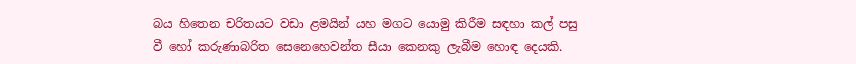බය හිතෙන චරිතයට වඩා ළමයින් යහ මගට යොමු කිරීම සඳහා කල් පසු වී හෝ කරුණාබරිත සෙනෙහෙවන්ත සීයා කෙනකු ලැබීම හොඳ දෙයකි.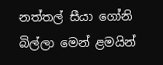නත්තල් සීයා ගෝනි බිල්ලා මෙන් ළමයින්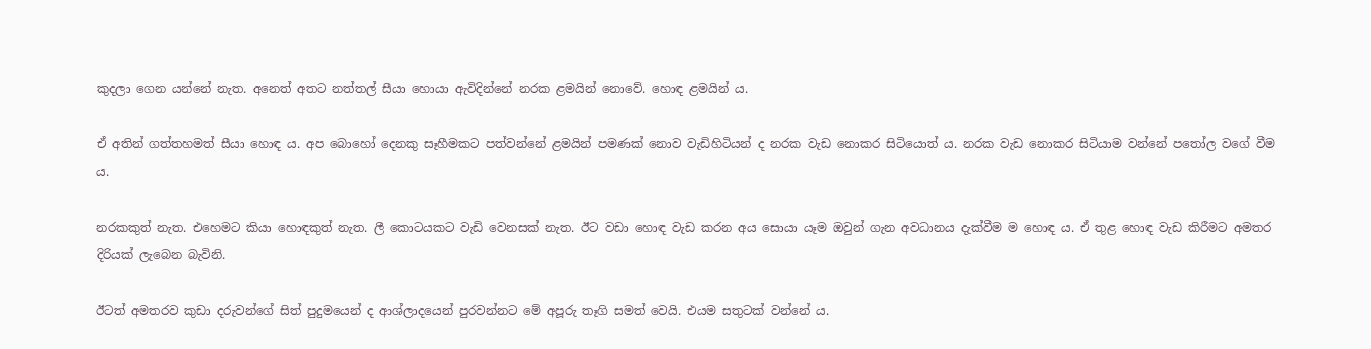කුදලා ගෙන යන්නේ නැත. අනෙත් අතට නත්තල් සීයා හොයා ඇවිදින්නේ නරක ළමයින් නොවේ. හොඳ ළමයින් ය.

ඒ අතින් ගත්තහමත් සීයා හොඳ ය. අප බොහෝ දෙනකු සෑහීමකට පත්වන්නේ ළමයින් පමණක් නොව වැඩිහිටියන් ද නරක වැඩ නොකර සිටියොත් ය. නරක වැඩ නොකර සිටියාම වන්නේ පතෝල වගේ වීම ය.

නරකකුත් නැත. එහෙමට කියා හොඳකුත් නැත. ලී කොටයකට වැඩි වෙනසක් නැත. ඊට වඩා හොඳ වැඩ කරන අය සොයා යෑම ඔවුන් ගැන අවධානය දැක්වීම ම හොඳ ය. ඒ තුළ හොඳ වැඩ කිරීමට අමතර දිරියක් ලැබෙන බැවිනි.

ඊටත් අමතරව කුඩා දරුවන්ගේ සිත් පුදුමයෙන් ද ආශ්ලාදයෙන් පුරවන්නට මේ අපූරු තෑගි සමත් වෙයි. එයම සතුටක් වන්නේ ය.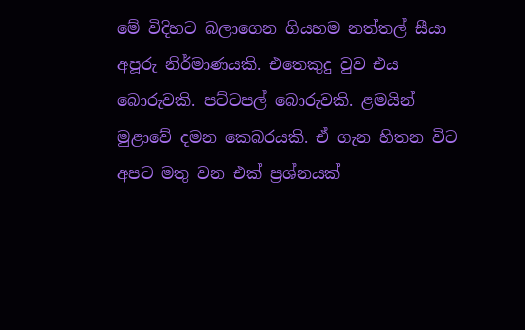මේ විදිහට බලාගෙන ගියහම නත්තල් සීයා අපූරු නිර්මාණයකි. එතෙකුදු වුව එය බොරුවකි. පට්ටපල් බොරුවකි. ළමයින් මුළාවේ දමන කෙබරයකි. ඒ ගැන හිතන විට අපට මතු වන එක් ප්‍රශ්නයක්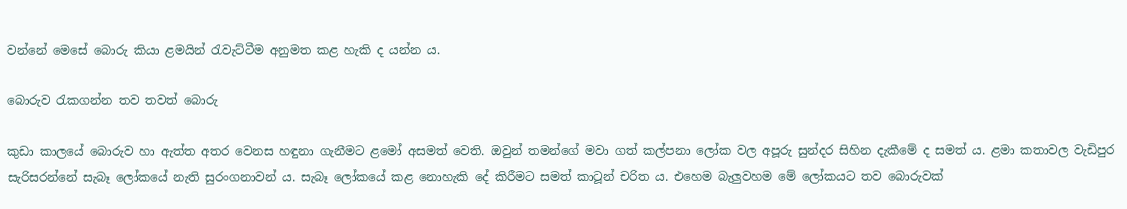වන්නේ මෙසේ බොරු කියා ළමයින් රැවැට්ටීම අනුමත කළ හැකි ද යන්න ය.

බොරුව රැකගන්න තව තවත් බොරු

කුඩා කාලයේ බොරුව හා ඇත්ත අතර වෙනස හඳුනා ගැනීමට ළමෝ අසමත් වෙති. ඔවුන් තමන්ගේ මවා ගත් කල්පනා ලෝක වල අපූරු සුන්දර සිහින දැකීමේ ද සමත් ය. ළමා කතාවල වැඩිපුර සැරිසරන්නේ සැබෑ ලෝකයේ නැති සුරංගනාවන් ය. සැබෑ ලෝකයේ කළ නොහැකි දේ කිරීමට සමත් කාටූන් චරිත ය. එහෙම බැලුවහම මේ ලෝකයට තව බොරුවක්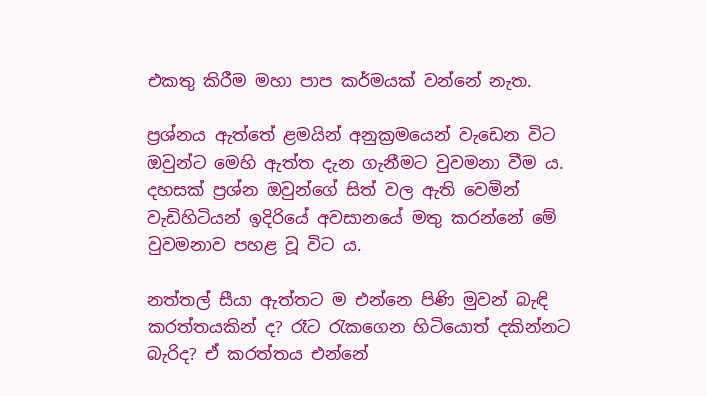එකතු කිරීම මහා පාප කර්මයක් වන්නේ නැත.

ප්‍රශ්නය ඇත්තේ ළමයින් අනුක්‍රමයෙන් වැඩෙන විට ඔවුන්ට මෙහි ඇත්ත දැන ගැනීමට වුවමනා වීම ය. දහසක් ප්‍රශ්න ඔවුන්ගේ සිත් වල ඇති වෙමින් වැඩිහිටියන් ඉදිරියේ අවසානයේ මතු කරන්නේ මේ වුවමනාව පහළ වූ විට ය.

නත්තල් සීයා ඇත්තට ම එන්නෙ පිණි මුවන් බැඳි කරත්තයකින් ද? රෑට රැකගෙන හිටියොත් දකින්නට බැරිද? ඒ කරත්තය එන්නේ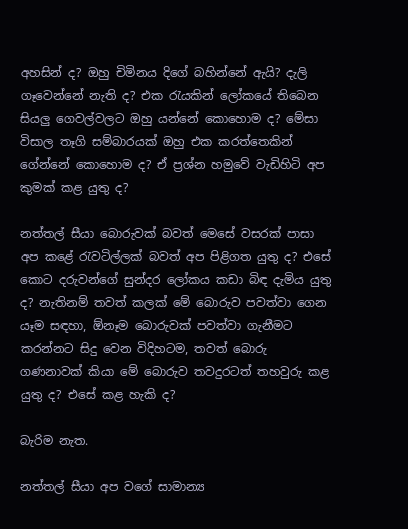අහසින් ද? ඔහු චිමිනය දිගේ බහින්නේ ඇයි? දැලි ගෑවෙන්නේ නැති ද? එක රැයකින් ලෝකයේ තිබෙන සියලු ගෙවල්වලට ඔහු යන්නේ කොහොම ද? මේසා විසාල තෑගි සම්බාරයක් ඔහු එක කරත්තෙකින් ගේන්නේ කොහොම ද? ඒ ප්‍රශ්න හමුවේ වැඩිහිටි අප කුමක් කළ යුතු ද?

නත්තල් සීයා බොරුවක් බවත් මෙසේ වසරක් පාසා අප කළේ රැවටිල්ලක් බවත් අප පිළිගත යුතු ද? එසේ කොට දරුවන්ගේ සුන්දර ලෝකය කඩා බිඳ දැමිය යුතු ද? නැතිනම් තවත් කලක් මේ බොරුව පවත්වා ගෙන යෑම සඳහා, ඕනෑම බොරුවක් පවත්වා ගැනීමට කරන්නට සිදු වෙන විදිහටම, තවත් බොරු ගණනාවක් කියා මේ බොරුව තවදුරටත් තහවුරු කළ යුතු ද? එසේ කළ හැකි ද?

බැරිම නැත.

නත්තල් සීයා අප වගේ සාමාන්‍ය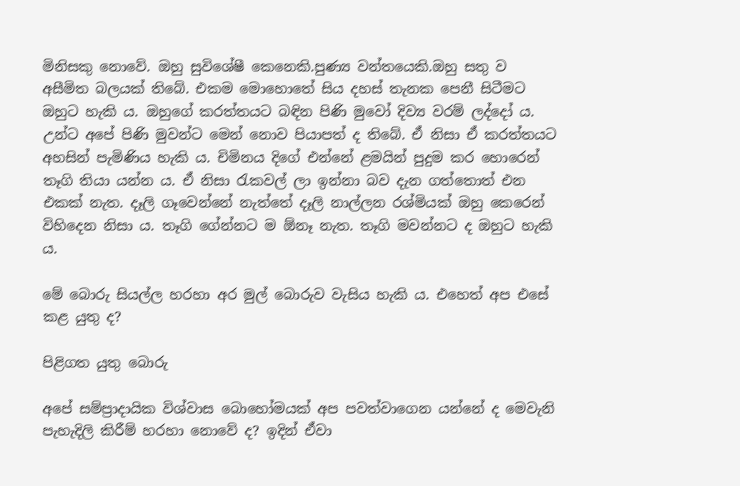මිනිසකු නොවේ. ඔහු සුවිශේෂී කෙනෙකි.පුණ්‍ය වන්තයෙකි.ඔහු සතු ව අසීමිත බලයක් තිබේ. එකම මොහොතේ සිය දහස් තැනක පෙනී සිටීමට ඔහුට හැකි ය. ඔහුගේ කරත්තයට බඳින පිණි මුවෝ දිව්‍ය වරම් ලද්දෝ ය. උන්ට අපේ පිණි මුවන්ට මෙන් නොව පියාපත් ද තිබේ. ඒ නිසා ඒ කරත්තයට අහසින් පැමිණිය හැකි ය. චිමිනය දිගේ එන්නේ ළමයින් පුදුම කර හොරෙන් තෑගි තියා යන්න ය. ඒ නිසා රැකවල් ලා ඉන්නා බව දැන ගත්තොත් එන එකක් නැත. දෑලි ගෑවෙන්නේ නැත්තේ දෑලි නාල්ලන රශ්මියක් ඔහු කෙරෙන් විහිදෙන නිසා ය. තෑගි ගේන්නට ම ඕනෑ නැත. තෑගි මවන්නට ද ඔහුට හැකි ය.

මේ බොරු සියල්ල හරහා අර මුල් බොරුව වැසිය හැකි ය. එහෙත් අප එසේ කළ යුතු ද?

පිළිගත යුතු බොරු

අපේ සම්ප්‍රාදායික විශ්වාස බොහෝමයක් අප පවත්වාගෙන යන්නේ ද මෙවැනි පැහැදිලි කිරීම් හරහා නොවේ ද? ඉදින් ඒවා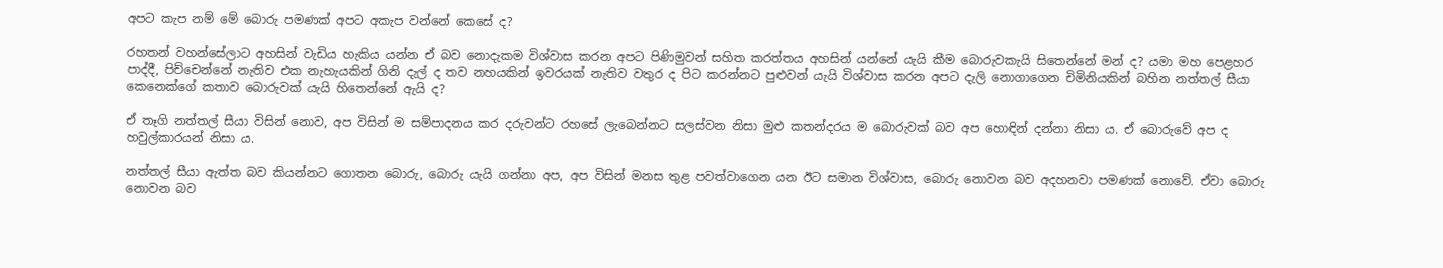අපට කැප නම් මේ බොරු පමණක් අපට අකැප වන්නේ කෙසේ ද?

රහතන් වහන්සේලාට අහසින් වැඩිය හැකිය යන්න ඒ බව නොදැකම විශ්වාස කරන අපට පිණිමුවන් සහිත කරත්තය අහසින් යන්නේ යැයි කීම බොරුවකැයි සිතෙන්නේ මන් ද? යමා මහ පෙළහර පාද්දී, පිච්චෙන්නේ නැතිව එක නැහැයකින් ගිනි දැල් ද තව නහයකින් ඉවරයක් නැතිව වතුර ද පිට කරන්නට පුළුවන් යැයි විශ්වාස කරන අපට දැලි නොගාගෙන චිමිනියකින් බහින නත්තල් සීයා කෙනෙක්ගේ කතාව බොරුවක් යැයි හිතෙන්නේ ඇයි ද?

ඒ තෑගි නත්තල් සීයා විසින් නොව, අප විසින් ම සම්පාදනය කර දරුවන්ට රහසේ ලැබෙන්නට සලස්වන නිසා මුළු කතන්දරය ම බොරුවක් බව අප හොඳින් දන්නා නිසා ය. ඒ බොරුවේ අප ද හවුල්කාරයන් නිසා ය.

නත්තල් සීයා ඇත්ත බව කියන්නට ගොතන බොරු, බොරු යැයි ගන්නා අප, අප විසින් මනස තුළ පවත්වාගෙන යන ඊට සමාන විශ්වාස, බොරු නොවන බව අදහනවා පමණක් නොවේ. ඒවා බොරු නොවන බව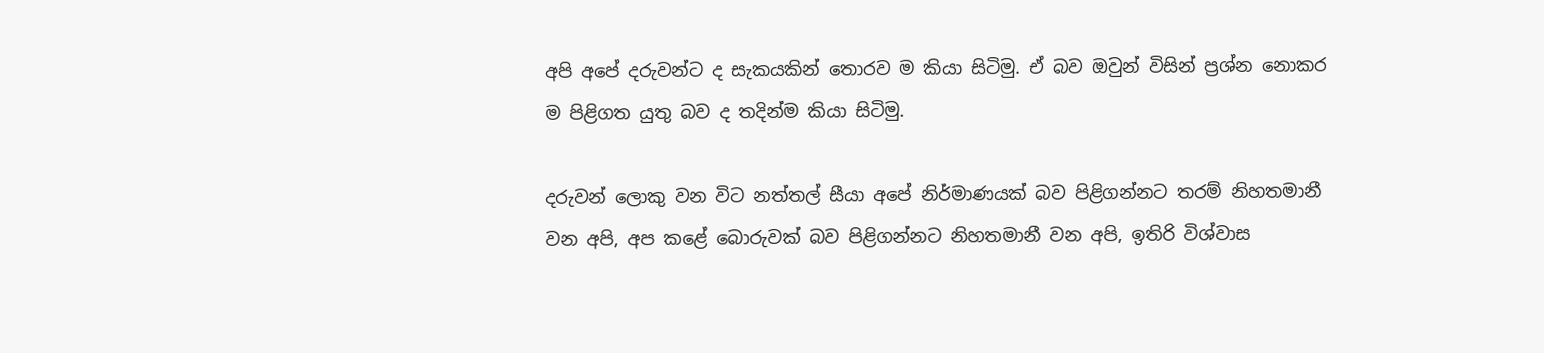අපි අපේ දරුවන්ට ද සැකයකින් තොරව ම කියා සිටිමු. ඒ බව ඔවුන් විසින් ප්‍රශ්න නොකර ම පිළිගත යුතු බව ද තදින්ම කියා සිටිමු.

දරුවන් ලොකු වන විට නත්තල් සීයා අපේ නිර්මාණයක් බව පිළිගන්නට තරම් නිහතමානී වන අපි, අප කළේ බොරුවක් බව පිළිගන්නට නිහතමානී වන අපි, ඉතිරි විශ්වාස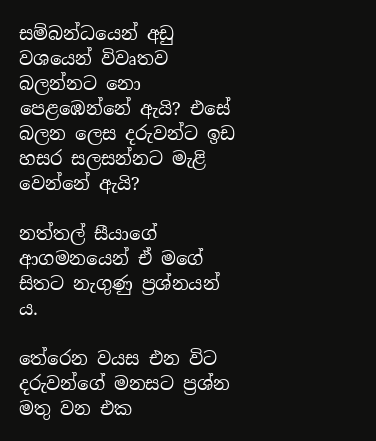සම්බන්ධයෙන් අඩු වශයෙන් විවෘතව බලන්නට නො පෙළඹෙන්නේ ඇයි? එසේ බලන ලෙස දරුවන්ට ඉඩ හසර සලසන්නට මැළි වෙන්නේ ඇයි?

නත්තල් සීයාගේ ආගමනයෙන් ඒ මගේ සිතට නැගුණු ප්‍රශ්නයන් ය.

තේරෙන වයස එන විට දරුවන්ගේ මනසට ප්‍රශ්න මතු වන එක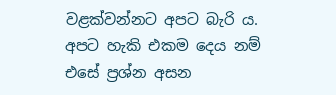වළක්වන්නට අපට බැරි ය. අපට හැකි එකම දෙය නම් එසේ ප්‍රශ්න අසන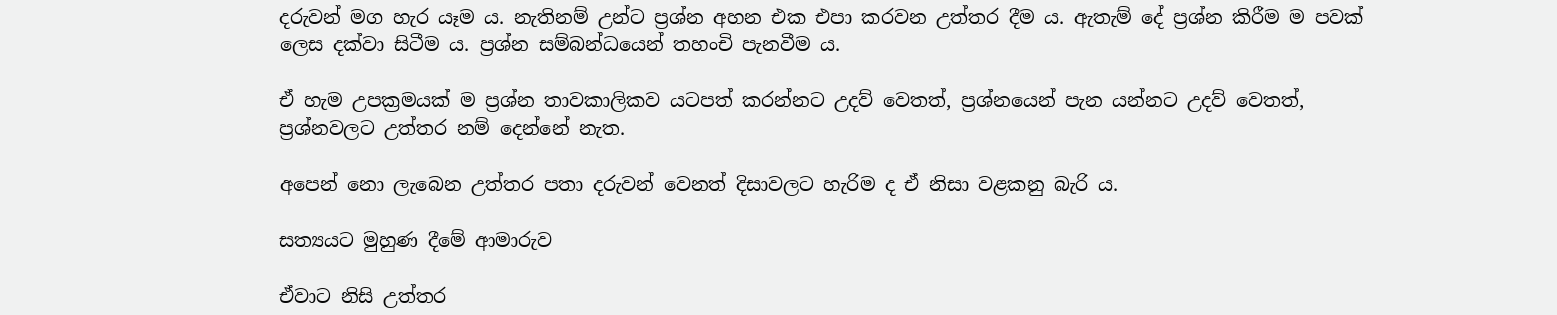දරුවන් මග හැර යෑම ය. නැතිනම් උන්ට ප්‍රශ්න අහන එක එපා කරවන උත්තර දීම ය. ඇතැම් දේ ප්‍රශ්න කිරීම ම පවක් ලෙස දක්වා සිටීම ය. ප්‍රශ්න සම්බන්ධයෙන් තහංචි පැනවීම ය.

ඒ හැම උපක්‍රමයක් ම ප්‍රශ්න තාවකාලිකව යටපත් කරන්නට උදව් වෙතත්, ප්‍රශ්නයෙන් පැන යන්නට උදව් වෙතත්, ප්‍රශ්නවලට උත්තර නම් දෙන්නේ නැත.

අපෙන් නො ලැබෙන උත්තර පතා දරුවන් වෙනත් දිසාවලට හැරිම ද ඒ නිසා වළකනු බැරි ය.

සත්‍යයට මුහුණ දීමේ ආමාරුව

ඒවාට නිසි උත්තර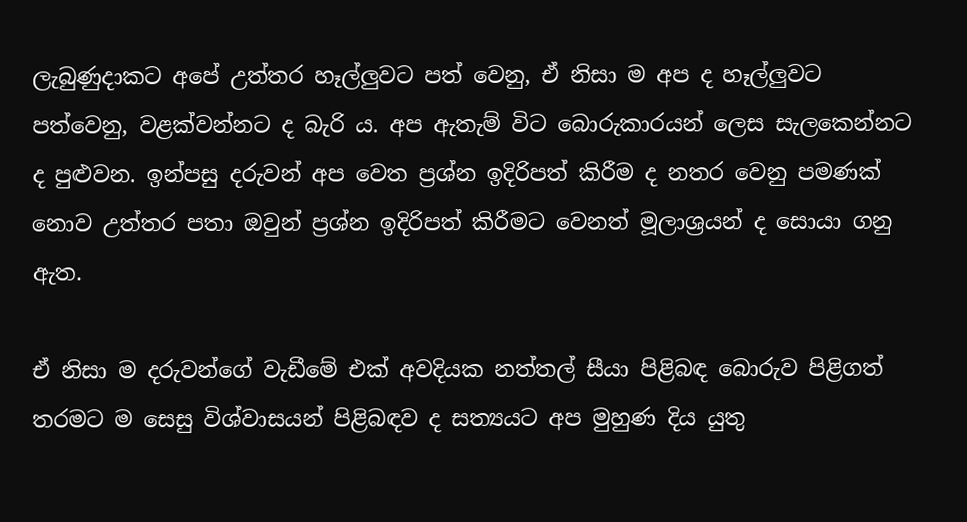ලැබුණුදාකට අපේ උත්තර හෑල්ලුවට පත් වෙනු, ඒ නිසා ම අප ද හෑල්ලුවට පත්වෙනු, වළක්වන්නට ද බැරි ය. අප ඇතැම් විට බොරුකාරයන් ලෙස සැලකෙන්නට ද පුළුවන. ඉන්පසු දරුවන් අප වෙත ප්‍රශ්න ඉදිරිපත් කිරීම ද නතර වෙනු පමණක් නොව උත්තර පතා ඔවුන් ප්‍රශ්න ඉදිරිපත් කිරීමට වෙනත් මූලාශ්‍රයන් ද සොයා ගනු ඇත.

ඒ නිසා ම දරුවන්ගේ වැඩීමේ එක් අවදියක නත්තල් සීයා පිළිබඳ බොරුව පිළිගත් තරමට ම සෙසු විශ්වාසයන් පිළිබඳව ද සත්‍යයට අප මුහුණ දිය යුතු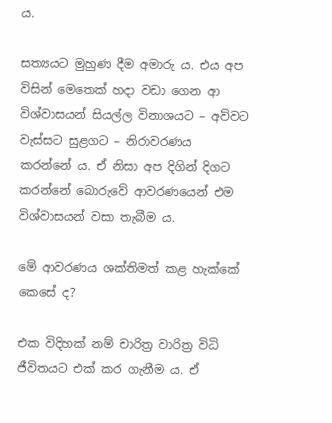ය.

සත්‍යයට මුහුණ දීම අමාරු ය. එය අප විසින් මෙතෙක් හදා වඩා ගෙන ආ විශ්වාසයන් සියල්ල විනාශයට – අව්වට වැස්සට සුළගට – නිරාවරණය කරන්නේ ය. ඒ නිසා අප දිගින් දිගට කරන්නේ බොරුවේ ආවරණයෙන් එම විශ්වාසයන් වසා තැබීම ය.

මේ ආවරණය ශක්තිමත් කළ හැක්කේ කෙසේ ද?

එක විදිහක් නම් චාරිත්‍ර වාරිත්‍ර විධි ජීවිතයට එක් කර ගැනීම ය. ඒ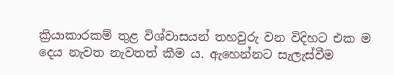ක්‍රියාකාරකම් තුළ විශ්වාසයන් තහවුරු වන විදිහට එක ම දෙය නැවත නැවතත් කීම ය. ඇහෙන්නට සැලැස්වීම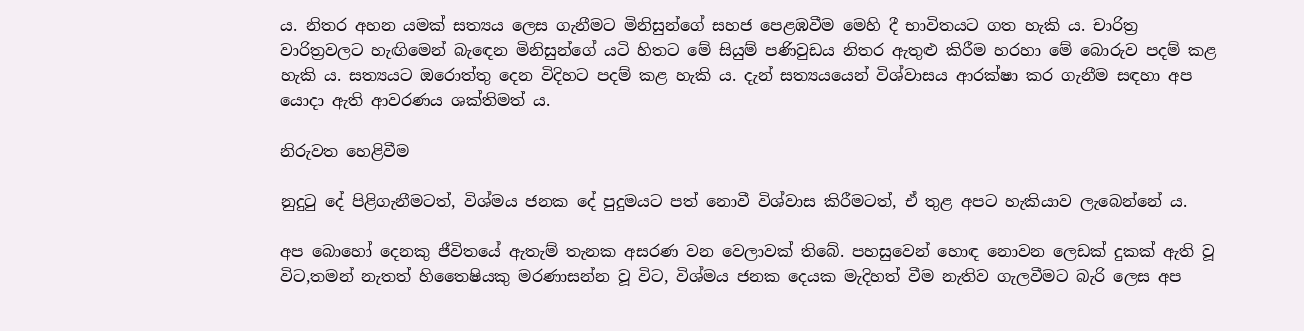ය. නිතර අහන යමක් සත්‍යය ලෙස ගැනීමට මිනිසුන්ගේ සහජ පෙළඹවීම මෙහි දී භාවිතයට ගත හැකි ය. චාරිත්‍ර වාරිත්‍රවලට හැඟිමෙන් බැඳෙන මිනිසුන්ගේ යටි හිතට මේ සියුම් පණිවුඩය නිතර ඇතුළු කිරීම හරහා මේ බොරුව පදම් කළ හැකි ය. සත්‍යයට ඔරොත්තු දෙන විදිහට පදම් කළ හැකි ය. දැන් සත්‍යයයෙන් විශ්වාසය ආරක්ෂා කර ගැනීම සඳහා අප යොදා ඇති ආවරණය ශක්තිමත් ය.

නිරුවත හෙළිවීම

නුදුටු දේ පිළිගැනීමටත්, විශ්මය ජනක දේ පුදුමයට පත් නොවී විශ්වාස කිරීමටත්, ඒ තුළ අපට හැකියාව ලැබෙන්නේ ය.

අප බොහෝ දෙනකු ජීවිතයේ ඇතැම් තැනක අසරණ වන වෙලාවක් තිබේ. පහසුවෙන් හොඳ නොවන ලෙඩක් දුකක් ඇති වූ විට,තමන් නැතත් හිතෛෂියකු මරණාසන්න වූ විට, විශ්මය ජනක දෙයක මැදිහත් වීම නැතිව ගැලවීමට බැරි ලෙස අප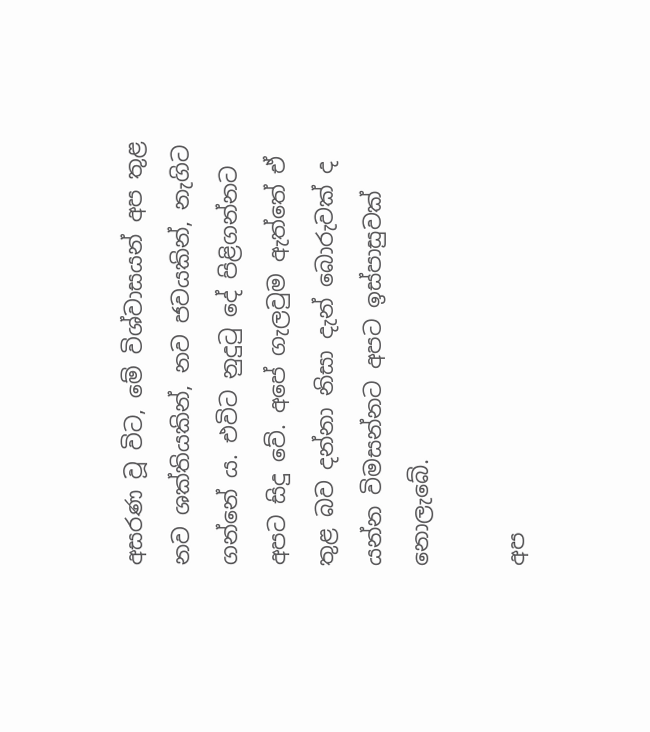අසරණ වූ විට, මේ විශ්වාසයන් අප තුළ නව ශක්තියකින්, නව ජවයකින්, නැගිට ගන්නේ ය. එවිට නුදුටු දේ පිළිගන්නට අපට සිදු වේ. අපේ ගැලවුම ඇත්තේ ඒ තුළ බව දන්නා නිසා දැන් බොරුවක් ද යන්න විමසන්නට අපට ඉස්පාසුවක් නොලැබේ.

අප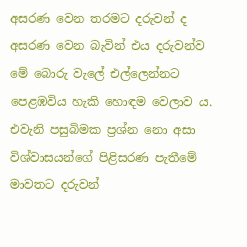අසරණ වෙන තරමට දරුවන් ද අසරණ වෙන බැවින් එය දරුවන්ව මේ බොරු වැලේ එල්ලෙන්නට පෙළඹවිය හැකි හොඳම වෙලාව ය. එවැනි පසුබිමක ප්‍රශ්න නො අසා විශ්වාසයන්ගේ පිළිසරණ පැතීමේ මාවතට දරුවන්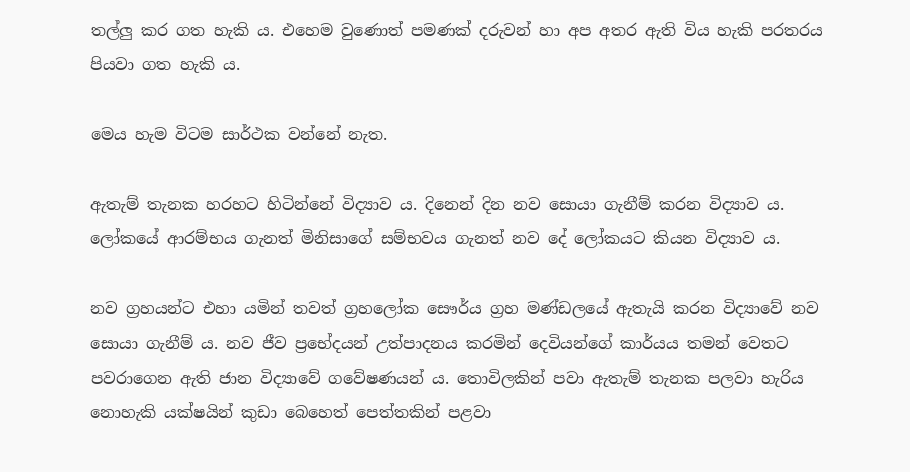තල්ලු කර ගත හැකි ය. එහෙම වුණොත් පමණක් දරුවන් හා අප අතර ඇති විය හැකි පරතරය පියවා ගත හැකි ය.

මෙය හැම විටම සාර්ථක වන්නේ නැත.

ඇතැම් තැනක හරහට හිටින්නේ විද්‍යාව ය. දිනෙන් දින නව සොයා ගැනීම් කරන විද්‍යාව ය. ලෝකයේ ආරම්භය ගැනත් මිනිසාගේ සම්භවය ගැනත් නව දේ ලෝකයට කියන විද්‍යාව ය.

නව ග්‍රහයන්ට එහා යමින් තවත් ග්‍රහලෝක සෞර්ය ග්‍රහ මණ්ඩලයේ ඇතැයි කරන විද්‍යාවේ නව සොයා ගැනීම් ය. නව ජීව ප්‍රභේදයන් උත්පාදනය කරමින් දෙවියන්ගේ කාර්යය තමන් වෙතට පවරාගෙන ඇති ජාන විද්‍යාවේ ගවේෂණයන් ය. තොවිලකින් පවා ඇතැම් තැනක පලවා හැරිය නොහැකි යක්ෂයින් කුඩා බෙහෙත් පෙත්තකින් පළවා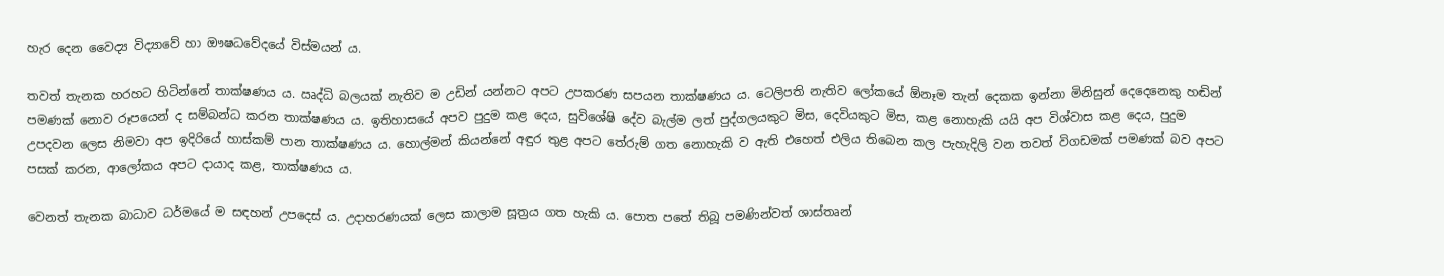හැර දෙන වෛද්‍ය විද්‍යාවේ හා ඖෂධවේදයේ විස්මයන් ය.

තවත් තැනක හරහට හිටින්නේ තාක්ෂණය ය. ඍද්ධි බලයක් නැතිව ම උඩින් යන්නට අපට උපකරණ සපයන තාක්ෂණය ය. ටෙලිපති නැතිව ලෝකයේ ඕනෑම තැන් දෙකක ඉන්නා මිනිසුන් දෙදෙනෙකු හඬින් පමණක් නොව රූපයෙන් ද සම්බන්ධ කරන තාක්ෂණය ය. ඉතිහාසයේ අපව පුදුම කළ දෙය, සුවිශේෂි දේව බැල්ම ලත් පුද්ගලයකුට මිස, දෙවියකුට මිස, කළ නොහැකි යයි අප විශ්වාස කළ දෙය, පුදුම උපදවන ලෙස නිමවා අප ඉදිරියේ හාස්කම් පාන තාක්ෂණය ය. හොල්මන් කියන්නේ අඳුර තුළ අපට තේරුම් ගත නොහැකි ව ඇති එහෙත් එලිය තිබෙන කල පැහැදිලි වන තවත් විගඩමක් පමණක් බව අපට පසක් කරන, ආලෝකය අපට දායාද කළ, තාක්ෂණය ය.

වෙනත් තැනක බාධාව ධර්මයේ ම සඳහන් උපදෙස් ය. උදාහරණයක් ලෙස කාලාම සූත්‍රය ගත හැකි ය. පොත පතේ තිබූ පමණින්වත් ශාස්තෘන්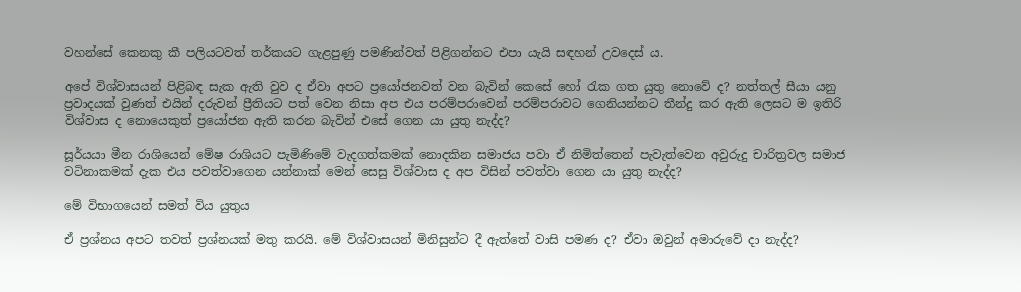වහන්සේ කෙනකු කී පලියටවත් තර්කයට ගැළපුණු පමණින්වත් පිළිගන්නට එපා යැයි සඳහන් උවදෙස් ය.

අපේ විශ්වාසයන් පිළිබඳ සැක ඇති වුව ද ඒවා අපට ප්‍රයෝජනවත් වන බැවින් කෙසේ හෝ රැක ගත යුතු නොවේ ද? නත්තල් සීයා යනු ප්‍රවාදයක් වුණත් එයින් දරුවන් ප්‍රීතියට පත් වෙන නිසා අප එය පරම්පරාවෙන් පරම්පරාවට ගෙනියන්නට තීන්දු කර ඇති ලෙසට ම ඉතිරි විශ්වාස ද නොයෙකුත් ප්‍රයෝජන ඇති කරන බැවින් එසේ ගෙන යා යුතු නැද්ද?

සූර්යයා මීන රාශියෙන් මේෂ රාශියට පැමිණිමේ වැදගත්කමක් නොදකින සමාජය පවා ඒ නිමිත්තෙන් පැවැත්වෙන අවුරුදු චාරිත්‍රවල සමාජ වටිනාකමක් දැක එය පවත්වාගෙන යන්නාක් මෙන් සෙසු විශ්වාස ද අප විසින් පවත්වා ගෙන යා යුතු නැද්ද?

මේ විභාගයෙන් සමත් විය යුතුය

ඒ ප්‍රශ්නය අපට තවත් ප්‍රශ්නයක් මතු කරයි. මේ විශ්වාසයන් මිනිසුන්ට දී ඇත්තේ වාසි පමණ ද? ඒවා ඔවුන් අමාරුවේ දා නැද්ද?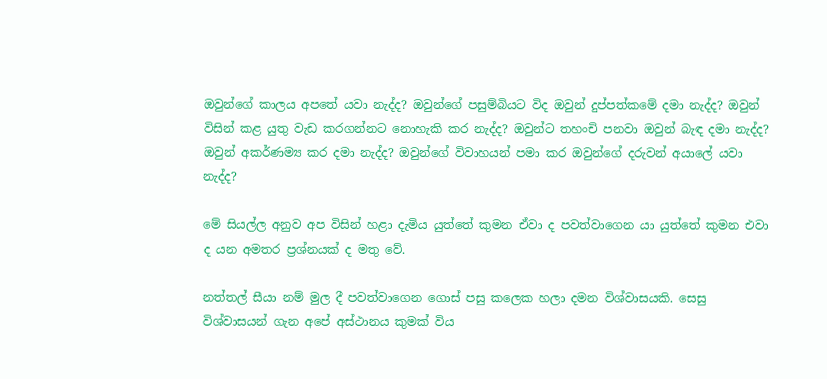ඔවුන්ගේ කාලය අපතේ යවා නැද්ද? ඔවුන්ගේ පසුම්බියට විද ඔවුන් දුප්පත්කමේ දමා නැද්ද? ඔවුන් විසින් කළ යුතු වැඩ කරගන්නට නොහැකි කර නැද්ද? ඔවුන්ට තහංචි පනවා ඔවුන් බැඳ දමා නැද්ද? ඔවුන් අකර්ණම්‍ය කර දමා නැද්ද? ඔවුන්ගේ විවාහයන් පමා කර ඔවුන්ගේ දරුවන් අයාලේ යවා නැද්ද?

මේ සියල්ල අනුව අප විසින් හළා දැමිය යුත්තේ කුමන ඒවා ද පවත්වාගෙන යා යුත්තේ කුමන එවා ද යන අමතර ප්‍රශ්නයක් ද මතු වේ.

නත්තල් සීයා නම් මුල දී පවත්වාගෙන ගොස් පසු කලෙක හලා දමන විශ්වාසයකි. සෙසු විශ්වාසයන් ගැන අපේ අස්ථානය කුමක් විය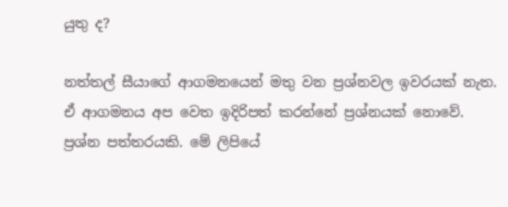යුතු ද?

නත්තල් සීයාගේ ආගමනයෙන් මතු වන ප්‍රශ්නවල ඉවරයක් නැත. ඒ ආගමනය අප වෙත ඉදිරිපත් කරන්නේ ප්‍රශ්නයක් නොවේ. ප්‍රශ්න පත්තරයකි. මේ ලිපියේ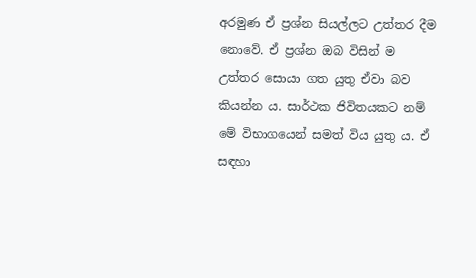අරමුණ ඒ ප්‍රශ්න සියල්ලට උත්තර දීම නොවේ. ඒ ප්‍රශ්න ඔබ විසින් ම උත්තර සොයා ගත යුතු ඒවා බව කියන්න ය. සාර්ථක ජිවිතයකට නම් මේ විභාගයෙන් සමත් විය යුතු ය. ඒ සඳහා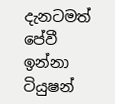දැනටමත් පේවී ඉන්නා ටියුෂන්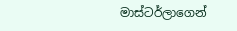මාස්ටර්ලාගෙන්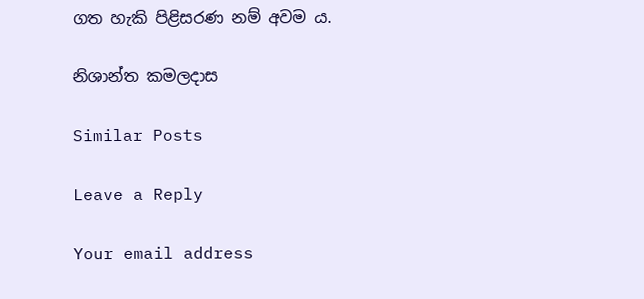ගත හැකි පිළිසරණ නම් අවම ය.

නිශාන්ත කමලදාස

Similar Posts

Leave a Reply

Your email address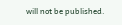will not be published.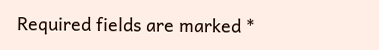Required fields are marked *